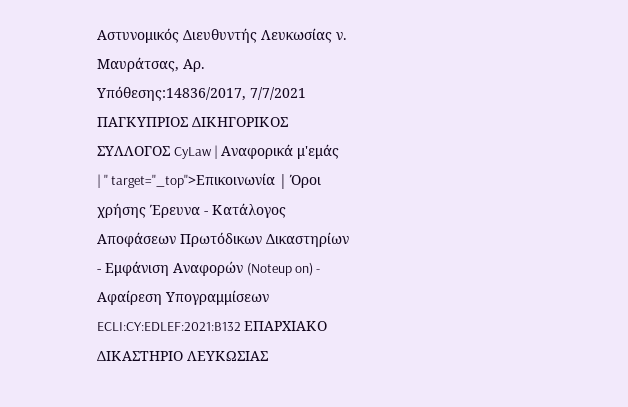Αστυνομικός Διευθυντής Λευκωσίας ν. Μαυράτσας, Αρ. Υπόθεσης:14836/2017, 7/7/2021 ΠΑΓΚΥΠΡΙΟΣ ΔΙΚΗΓΟΡΙΚΟΣ ΣΥΛΛΟΓΟΣ CyLaw | Αναφορικά μ'εμάς | " target="_top">Επικοινωνία | Όροι χρήσης Έρευνα - Κατάλογος Αποφάσεων Πρωτόδικων Δικαστηρίων - Εμφάνιση Αναφορών (Noteup on) - Αφαίρεση Υπογραμμίσεων ECLI:CY:EDLEF:2021:B132 EΠΑΡΧΙΑΚΟ ΔΙΚΑΣΤΗΡΙΟ ΛΕΥΚΩΣΙΑΣ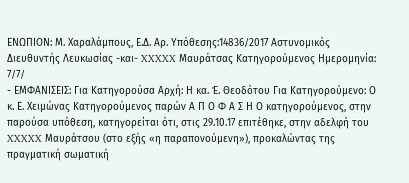ΕΝΩΠΙΟΝ: Μ. Χαραλάμπους, Ε.Δ. Αρ. Υπόθεσης:14836/2017 Αστυνομικός Διευθυντής Λευκωσίας -και- XXXXX Μαυράτσας Κατηγορούμενoς Ημερομηνία: 7/7/
- ΕΜΦΑΝΙΣΕΙΣ: Για Κατηγορούσα Αρχή: Η κα. Έ. Θεοδότου Για Κατηγορούμενο: Ο κ. Ε. Χειμώνας Κατηγορούμενος παρών Α Π Ο Φ Α Σ Η Ο κατηγορούμενος, στην παρούσα υπόθεση, κατηγορείται ότι, στις 29.10.17 επιτέθηκε, στην αδελφή του XXXXX Μαυράτσου (στο εξής «η παραπονούμενη»), προκαλώντας της πραγματική σωματική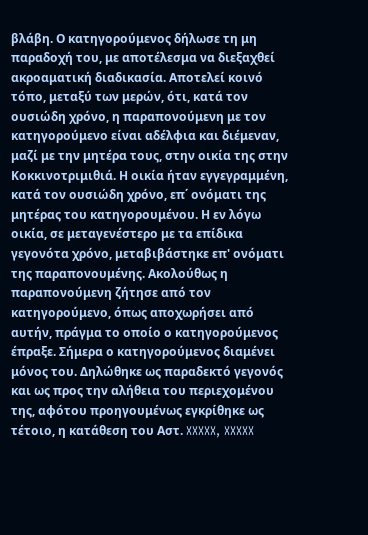βλάβη. Ο κατηγορούμενος δήλωσε τη μη παραδοχή του, με αποτέλεσμα να διεξαχθεί ακροαματική διαδικασία. Αποτελεί κοινό τόπο, μεταξύ των μερών, ότι, κατά τον ουσιώδη χρόνο, η παραπονούμενη με τον κατηγορούμενο είναι αδέλφια και διέμεναν, μαζί με την μητέρα τους, στην οικία της στην Κοκκινοτριμιθιά. Η οικία ήταν εγγεγραμμένη, κατά τον ουσιώδη χρόνο, επ΄ ονόματι της μητέρας του κατηγορουμένου. Η εν λόγω οικία, σε μεταγενέστερο με τα επίδικα γεγονότα χρόνο, μεταβιβάστηκε επ' ονόματι της παραπονουμένης. Ακολούθως η παραπονούμενη ζήτησε από τον κατηγορούμενο, όπως αποχωρήσει από αυτήν, πράγμα το οποίο ο κατηγορούμενος έπραξε. Σήμερα ο κατηγορούμενος διαμένει μόνος του. Δηλώθηκε ως παραδεκτό γεγονός και ως προς την αλήθεια του περιεχομένου της, αφότου προηγουμένως εγκρίθηκε ως τέτοιο, η κατάθεση του Αστ. XXXXX, XXXXX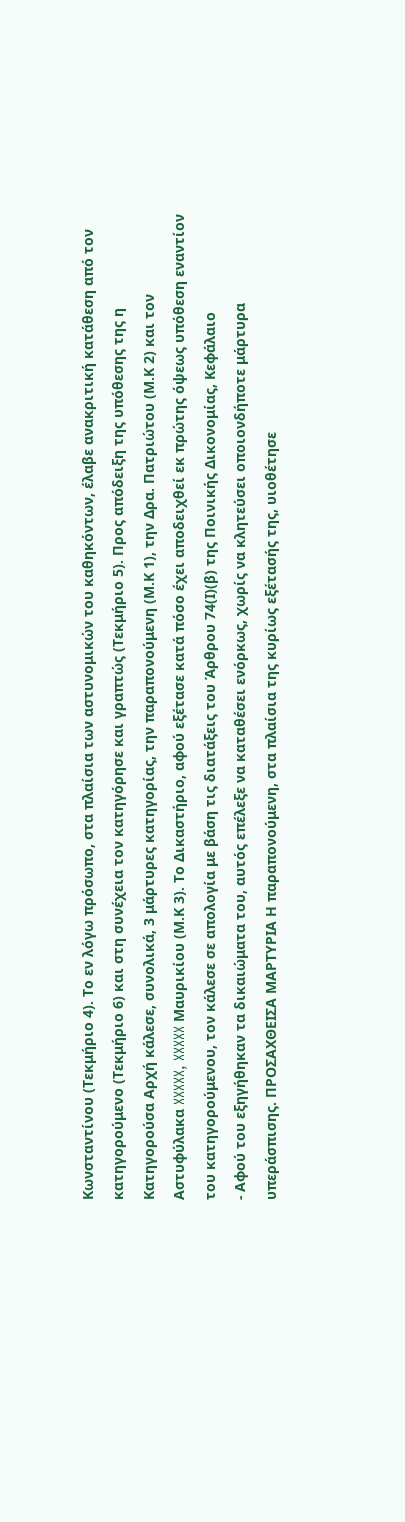Κωνσταντίνου (Τεκμήριο 4). Το εν λόγω πρόσωπο, στα πλαίσια των αστυνομικών του καθηκόντων, έλαβε ανακριτική κατάθεση από τον κατηγορούμενο (Τεκμήριο 6) και στη συνέχεια τον κατηγόρησε και γραπτώς (Τεκμήριο 5). Προς απόδειξη της υπόθεσης της η Κατηγορούσα Αρχή κάλεσε, συνολικά, 3 μάρτυρες κατηγορίας, την παραπονούμενη (Μ.Κ 1), την Δρα. Πατριώτου (Μ.Κ 2) και τον Αστυφύλακα XXXXX, XXXXX Μαυρικίου (Μ.Κ 3). Το Δικαστήριο, αφού εξέτασε κατά πόσο έχει αποδειχθεί εκ πρώτης όψεως υπόθεση εναντίον τoυ κατηγορούμενου, τον κάλεσε σε απολογία με βάση τις διατάξεις του Άρθρου 74(Ι)(β) της Ποινικής Δικονομίας, Κεφάλαιο
- Αφού του εξηγήθηκαν τα δικαιώματα του, αυτός επέλεξε να καταθέσει ενόρκως, χωρίς να κλητεύσει οποιονδήποτε μάρτυρα υπεράσπισης. ΠΡΟΣΑΧΘΕΙΣΑ ΜΑΡΤΥΡΙΑ Η παραπονούμενη, στα πλαίσια της κυρίως εξέτασής της, υιοθέτησε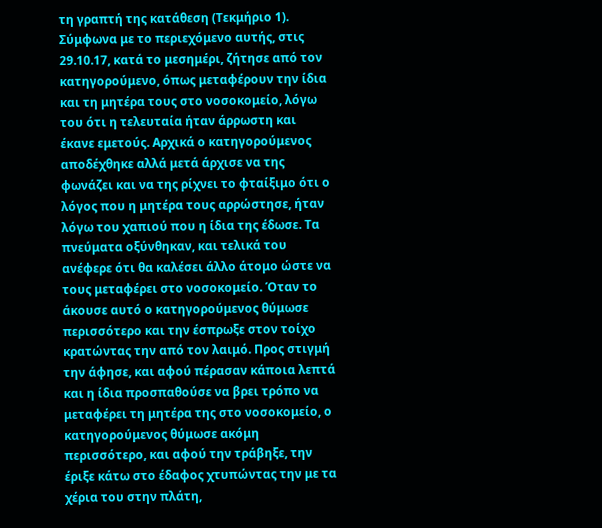τη γραπτή της κατάθεση (Τεκμήριο 1). Σύμφωνα με το περιεχόμενο αυτής, στις 29.10.17, κατά το μεσημέρι, ζήτησε από τον κατηγορούμενο, όπως μεταφέρουν την ίδια και τη μητέρα τους στο νοσοκομείο, λόγω του ότι η τελευταία ήταν άρρωστη και έκανε εμετούς. Αρχικά ο κατηγορούμενος αποδέχθηκε αλλά μετά άρχισε να της φωνάζει και να της ρίχνει το φταίξιμο ότι ο λόγος που η μητέρα τους αρρώστησε, ήταν λόγω του χαπιού που η ίδια της έδωσε. Τα πνεύματα οξύνθηκαν, και τελικά του ανέφερε ότι θα καλέσει άλλο άτομο ώστε να τους μεταφέρει στο νοσοκομείο. Όταν το άκουσε αυτό ο κατηγορούμενος θύμωσε περισσότερο και την έσπρωξε στον τοίχο κρατώντας την από τον λαιμό. Προς στιγμή την άφησε, και αφού πέρασαν κάποια λεπτά και η ίδια προσπαθούσε να βρει τρόπο να μεταφέρει τη μητέρα της στο νοσοκομείο, ο κατηγορούμενος θύμωσε ακόμη περισσότερο, και αφού την τράβηξε, την έριξε κάτω στο έδαφος χτυπώντας την με τα χέρια του στην πλάτη,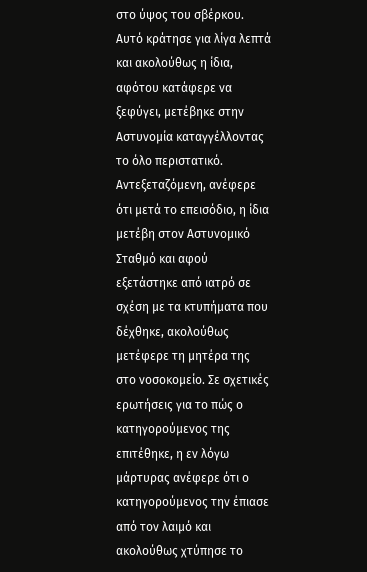στο ύψος του σβέρκου. Αυτό κράτησε για λίγα λεπτά και ακολούθως η ίδια, αφότου κατάφερε να ξεφύγει, μετέβηκε στην Αστυνομία καταγγέλλοντας το όλο περιστατικό. Αντεξεταζόμενη, ανέφερε ότι μετά το επεισόδιο, η ίδια μετέβη στον Αστυνομικό Σταθμό και αφού εξετάστηκε από ιατρό σε σχέση με τα κτυπήματα που δέχθηκε, ακολούθως μετέφερε τη μητέρα της στο νοσοκομείο. Σε σχετικές ερωτήσεις για το πώς ο κατηγορούμενος της επιτέθηκε, η εν λόγω μάρτυρας ανέφερε ότι ο κατηγορούμενος την έπιασε από τον λαιμό και ακολούθως χτύπησε το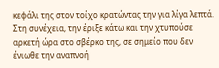κεφάλι της στον τοίχο κρατώντας την για λίγα λεπτά. Στη συνέχεια, την έριξε κάτω και την χτυπούσε αρκετή ώρα στο σβέρκο της, σε σημείο που δεν ένιωθε την αναπνοή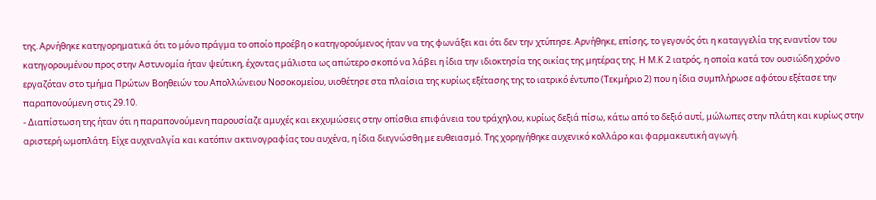της. Αρνήθηκε κατηγορηματικά ότι το μόνο πράγμα το οποίο προέβη ο κατηγορούμενος ήταν να της φωνάξει και ότι δεν την χτύπησε. Αρνήθηκε, επίσης, το γεγονός ότι η καταγγελία της εναντίον του κατηγορουμένου προς στην Αστυνομία ήταν ψεύτικη, έχοντας μάλιστα ως απώτερο σκοπό να λάβει η ίδια την ιδιοκτησία της οικίας της μητέρας της. Η Μ.Κ 2 ιατρός, η οποία κατά τον ουσιώδη χρόνο εργαζόταν στο τμήμα Πρώτων Βοηθειών του Απολλώνειου Νοσοκομείου, υιοθέτησε στα πλαίσια της κυρίως εξέτασης της το ιατρικό έντυπο (Τεκμήριο 2) που η ίδια συμπλήρωσε αφότου εξέτασε την παραπονούμενη στις 29.10.
- Διαπίστωση της ήταν ότι η παραπονούμενη παρουσίαζε αμυχές και εκχυμώσεις στην οπίσθια επιφάνεια του τράχηλου, κυρίως δεξιά πίσω, κάτω από το δεξιό αυτί, μώλωπες στην πλάτη και κυρίως στην αριστερή ωμοπλάτη. Είχε αυχεναλγία και κατόπιν ακτινογραφίας του αυχένα, η ίδια διεγνώσθη με ευθειασμό. Της χορηγήθηκε αυχενικό κολλάρο και φαρμακευτική αγωγή.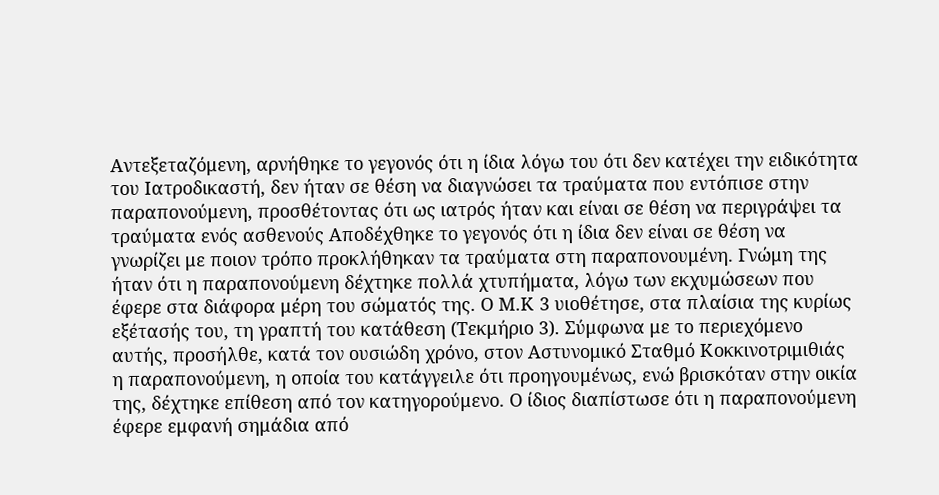Αντεξεταζόμενη, αρνήθηκε το γεγονός ότι η ίδια λόγω του ότι δεν κατέχει την ειδικότητα του Ιατροδικαστή, δεν ήταν σε θέση να διαγνώσει τα τραύματα που εντόπισε στην παραπονούμενη, προσθέτοντας ότι ως ιατρός ήταν και είναι σε θέση να περιγράψει τα τραύματα ενός ασθενούς Αποδέχθηκε το γεγονός ότι η ίδια δεν είναι σε θέση να γνωρίζει με ποιον τρόπο προκλήθηκαν τα τραύματα στη παραπονουμένη. Γνώμη της ήταν ότι η παραπονούμενη δέχτηκε πολλά χτυπήματα, λόγω των εκχυμώσεων που έφερε στα διάφορα μέρη του σώματός της. Ο Μ.Κ 3 υιοθέτησε, στα πλαίσια της κυρίως εξέτασής του, τη γραπτή του κατάθεση (Τεκμήριο 3). Σύμφωνα με το περιεχόμενο αυτής, προσήλθε, κατά τον ουσιώδη χρόνο, στον Αστυνομικό Σταθμό Κοκκινοτριμιθιάς η παραπονούμενη, η οποία του κατάγγειλε ότι προηγουμένως, ενώ βρισκόταν στην οικία της, δέχτηκε επίθεση από τον κατηγορούμενο. Ο ίδιος διαπίστωσε ότι η παραπονούμενη έφερε εμφανή σημάδια από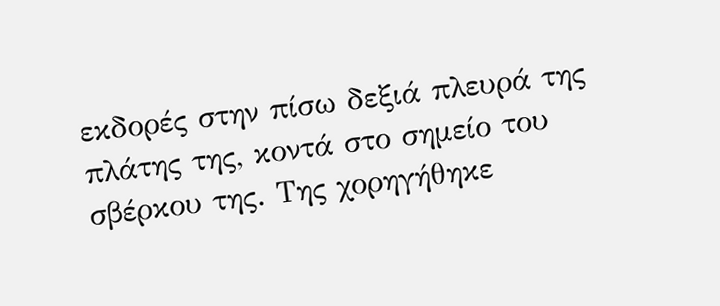εκδορές στην πίσω δεξιά πλευρά της πλάτης της, κοντά στο σημείο του σβέρκου της. Της χορηγήθηκε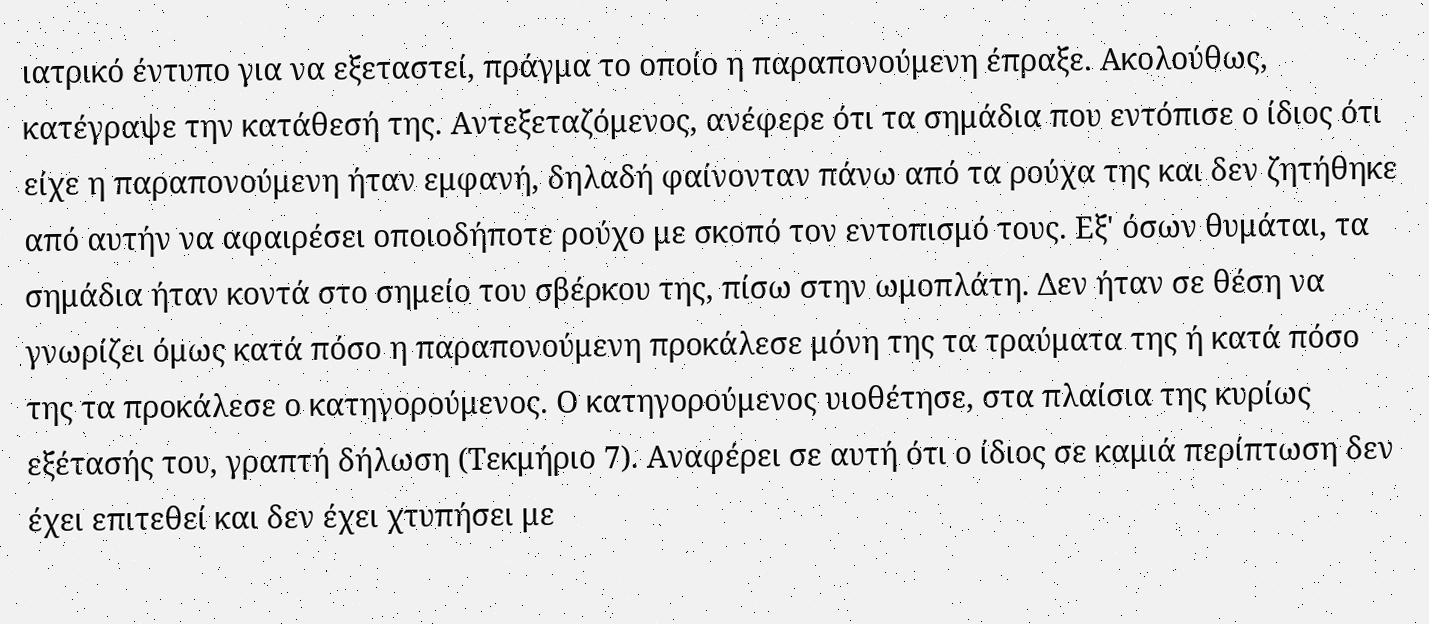ιατρικό έντυπο για να εξεταστεί, πράγμα το οποίο η παραπονούμενη έπραξε. Ακολούθως, κατέγραψε την κατάθεσή της. Αντεξεταζόμενος, ανέφερε ότι τα σημάδια που εντόπισε ο ίδιος ότι είχε η παραπονούμενη ήταν εμφανή, δηλαδή φαίνονταν πάνω από τα ρούχα της και δεν ζητήθηκε από αυτήν να αφαιρέσει οποιοδήποτε ρούχο με σκοπό τον εντοπισμό τους. Εξ' όσων θυμάται, τα σημάδια ήταν κοντά στο σημείο του σβέρκου της, πίσω στην ωμοπλάτη. Δεν ήταν σε θέση να γνωρίζει όμως κατά πόσο η παραπονούμενη προκάλεσε μόνη της τα τραύματα της ή κατά πόσο της τα προκάλεσε ο κατηγορούμενος. Ο κατηγορούμενος υιοθέτησε, στα πλαίσια της κυρίως εξέτασής του, γραπτή δήλωση (Τεκμήριο 7). Αναφέρει σε αυτή ότι ο ίδιος σε καμιά περίπτωση δεν έχει επιτεθεί και δεν έχει χτυπήσει με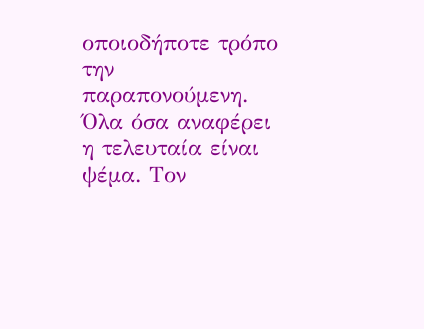οποιοδήποτε τρόπο την παραπονούμενη. Όλα όσα αναφέρει η τελευταία είναι ψέμα. Τον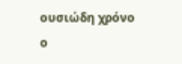ουσιώδη χρόνο ο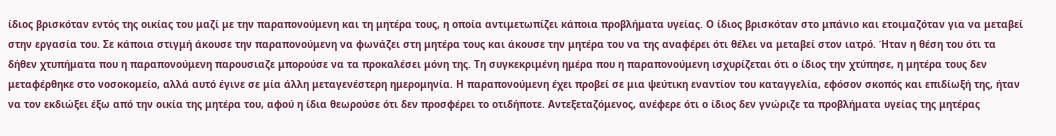ίδιος βρισκόταν εντός της οικίας του μαζί με την παραπονούμενη και τη μητέρα τους, η οποία αντιμετωπίζει κάποια προβλήματα υγείας. Ο ίδιος βρισκόταν στο μπάνιο και ετοιμαζόταν για να μεταβεί στην εργασία του. Σε κάποια στιγμή άκουσε την παραπονούμενη να φωνάζει στη μητέρα τους και άκουσε την μητέρα του να της αναφέρει ότι θέλει να μεταβεί στον ιατρό. Ήταν η θέση του ότι τα δήθεν χτυπήματα που η παραπονούμενη παρουσιαζε μπορούσε να τα προκαλέσει μόνη της. Τη συγκεκριμένη ημέρα που η παραπονούμενη ισχυρίζεται ότι ο ίδιος την χτύπησε, η μητέρα τους δεν μεταφέρθηκε στο νοσοκομείο, αλλά αυτό έγινε σε μία άλλη μεταγενέστερη ημερομηνία. Η παραπονούμενη έχει προβεί σε μια ψεύτικη εναντίον του καταγγελία, εφόσον σκοπός και επιδίωξή της, ήταν να τον εκδιώξει έξω από την οικία της μητέρα του, αφού η ίδια θεωρούσε ότι δεν προσφέρει το οτιδήποτε. Αντεξεταζόμενος, ανέφερε ότι ο ίδιος δεν γνώριζε τα προβλήματα υγείας της μητέρας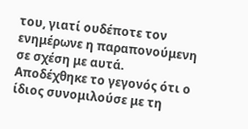του, γιατί ουδέποτε τον ενημέρωνε η παραπονούμενη σε σχέση με αυτά. Αποδέχθηκε το γεγονός ότι ο ίδιος συνομιλούσε με τη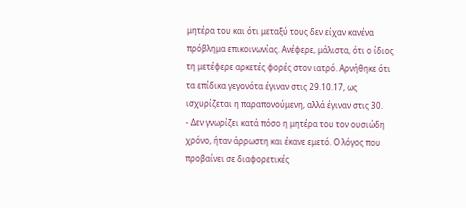μητέρα του και ότι μεταξύ τους δεν είχαν κανένα πρόβλημα επικοινωνίας. Ανέφερε, μάλιστα, ότι ο ίδιος τη μετέφερε αρκετές φορές στον ιατρό. Αρνήθηκε ότι τα επίδικα γεγονότα έγιναν στις 29.10.17, ως ισχυρίζεται η παραπονούμενη, αλλά έγιναν στις 30.
- Δεν γνωρίζει κατά πόσο η μητέρα του τον ουσιώδη χρόνο, ήταν άρρωστη και έκανε εμετό. Ο λόγος που προβαίνει σε διαφορετικές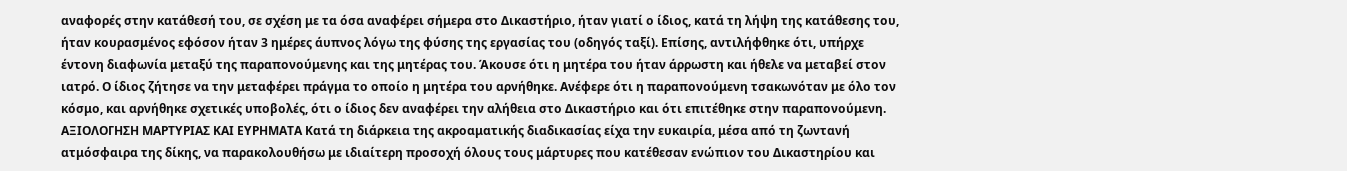αναφορές στην κατάθεσή του, σε σχέση με τα όσα αναφέρει σήμερα στο Δικαστήριο, ήταν γιατί ο ίδιος, κατά τη λήψη της κατάθεσης του, ήταν κουρασμένος εφόσον ήταν 3 ημέρες άυπνος λόγω της φύσης της εργασίας του (οδηγός ταξί). Επίσης, αντιλήφθηκε ότι, υπήρχε έντονη διαφωνία μεταξύ της παραπονούμενης και της μητέρας του. Άκουσε ότι η μητέρα του ήταν άρρωστη και ήθελε να μεταβεί στον ιατρό. Ο ίδιος ζήτησε να την μεταφέρει πράγμα το οποίο η μητέρα του αρνήθηκε. Ανέφερε ότι η παραπονούμενη τσακωνόταν με όλο τον κόσμο, και αρνήθηκε σχετικές υποβολές, ότι ο ίδιος δεν αναφέρει την αλήθεια στο Δικαστήριο και ότι επιτέθηκε στην παραπονούμενη. ΑΞΙΟΛΟΓΗΣΗ ΜΑΡΤΥΡΙΑΣ ΚΑΙ ΕΥΡΗΜΑΤΑ Κατά τη διάρκεια της ακροαματικής διαδικασίας είχα την ευκαιρία, μέσα από τη ζωντανή ατμόσφαιρα της δίκης, να παρακολουθήσω με ιδιαίτερη προσοχή όλους τους μάρτυρες που κατέθεσαν ενώπιον του Δικαστηρίου και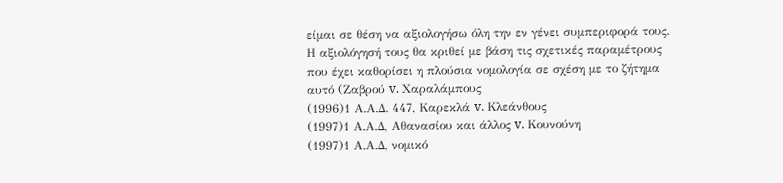είμαι σε θέση να αξιολογήσω όλη την εν γένει συμπεριφορά τους. Η αξιολόγησή τους θα κριθεί με βάση τις σχετικές παραμέτρους που έχει καθορίσει η πλούσια νομολογία σε σχέση με το ζήτημα αυτό (Ζαβρού v. Χαραλάμπους
(1996)1 Α.Α.Δ. 447, Καρεκλά v. Κλεάνθους
(1997)1 Α.Α.Δ, Αθανασίου και άλλος v. Κουνούνη
(1997)1 Α.Α.Δ, νομικό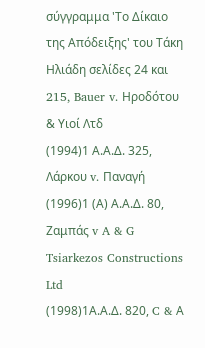σύγγραμμα 'Το Δίκαιο της Απόδειξης' του Τάκη Ηλιάδη σελίδες 24 και 215, Bauer v. Ηροδότου & Υιοί Λτδ
(1994)1 Α.Α.Δ. 325, Λάρκου v. Παναγή
(1996)1 (Α) Α.Α.Δ. 80, Ζαμπάς v A & G Tsiarkezos Constructions Ltd
(1998)1Α.Α.Δ. 820, C & Α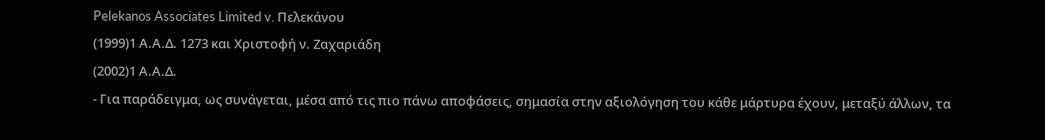Pelekanos Associates Limited v. Πελεκάνου
(1999)1 Α.Α.Δ. 1273 και Χριστοφή ν. Ζαχαριάδη
(2002)1 Α.Α.Δ.
- Για παράδειγμα, ως συνάγεται, μέσα από τις πιο πάνω αποφάσεις, σημασία στην αξιολόγηση του κάθε μάρτυρα έχουν, μεταξύ άλλων, τα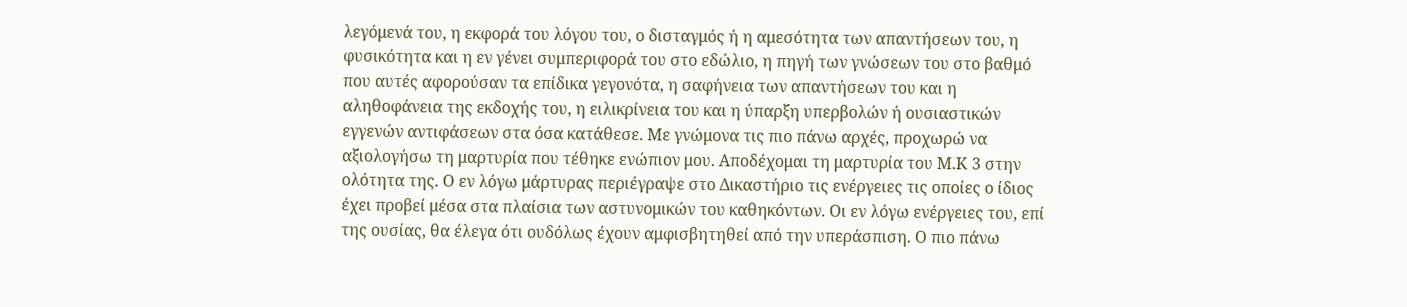λεγόμενά του, η εκφορά του λόγου του, ο δισταγμός ή η αμεσότητα των απαντήσεων του, η φυσικότητα και η εν γένει συμπεριφορά του στο εδώλιο, η πηγή των γνώσεων του στο βαθμό που αυτές αφορούσαν τα επίδικα γεγονότα, η σαφήνεια των απαντήσεων του και η αληθοφάνεια της εκδοχής του, η ειλικρίνεια του και η ύπαρξη υπερβολών ή ουσιαστικών εγγενών αντιφάσεων στα όσα κατάθεσε. Με γνώμονα τις πιο πάνω αρχές, προχωρώ να αξιολογήσω τη μαρτυρία που τέθηκε ενώπιον μου. Αποδέχομαι τη μαρτυρία του Μ.Κ 3 στην ολότητα της. Ο εν λόγω μάρτυρας περιέγραψε στο Δικαστήριο τις ενέργειες τις οποίες ο ίδιος έχει προβεί μέσα στα πλαίσια των αστυνομικών του καθηκόντων. Οι εν λόγω ενέργειες του, επί της ουσίας, θα έλεγα ότι ουδόλως έχουν αμφισβητηθεί από την υπεράσπιση. Ο πιο πάνω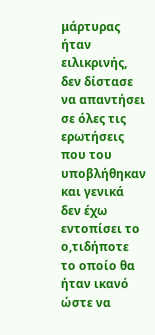μάρτυρας ήταν ειλικρινής, δεν δίστασε να απαντήσει σε όλες τις ερωτήσεις που του υποβλήθηκαν και γενικά δεν έχω εντοπίσει το ο,τιδήποτε το οποίο θα ήταν ικανό ώστε να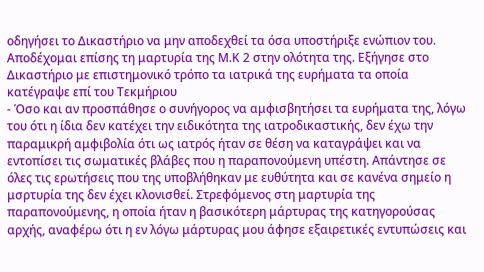οδηγήσει το Δικαστήριο να μην αποδεχθεί τα όσα υποστήριξε ενώπιον του. Αποδέχομαι επίσης τη μαρτυρία της Μ.Κ 2 στην ολότητα της. Εξήγησε στο Δικαστήριο με επιστημονικό τρόπο τα ιατρικά της ευρήματα τα οποία κατέγραψε επί του Τεκμήριου
- Όσο και αν προσπάθησε ο συνήγορος να αμφισβητήσει τα ευρήματα της, λόγω του ότι η ίδια δεν κατέχει την ειδικότητα της ιατροδικαστικής, δεν έχω την παραμικρή αμφιβολία ότι ως ιατρός ήταν σε θέση να καταγράψει και να εντοπίσει τις σωματικές βλάβες που η παραπονούμενη υπέστη. Απάντησε σε όλες τις ερωτήσεις που της υποβλήθηκαν με ευθύτητα και σε κανένα σημείο η μσρτυρία της δεν έχει κλονισθεί. Στρεφόμενος στη μαρτυρία της παραπονούμενης, η οποία ήταν η βασικότερη μάρτυρας της κατηγορούσας αρχής, αναφέρω ότι η εν λόγω μάρτυρας μου άφησε εξαιρετικές εντυπώσεις και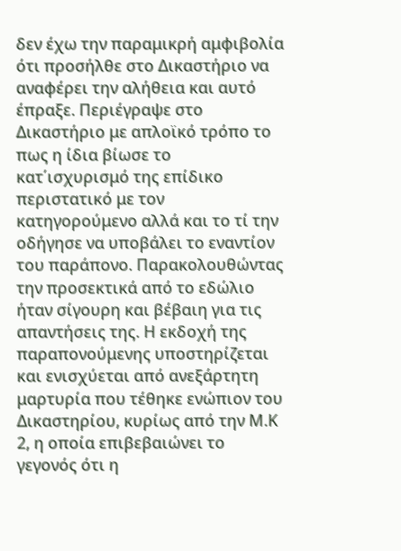δεν έχω την παραμικρή αμφιβολία ότι προσήλθε στο Δικαστήριο να αναφέρει την αλήθεια και αυτό έπραξε. Περιέγραψε στο Δικαστήριο με απλοϊκό τρόπο το πως η ίδια βίωσε το κατ΄ισχυρισμό της επίδικο περιστατικό με τον κατηγορούμενο αλλά και το τί την οδήγησε να υποβάλει το εναντίον του παράπονο. Παρακολουθώντας την προσεκτικά από το εδώλιο ήταν σίγουρη και βέβαιη για τις απαντήσεις της. Η εκδοχή της παραπονούμενης υποστηρίζεται και ενισχύεται από ανεξάρτητη μαρτυρία που τέθηκε ενώπιον του Δικαστηρίου, κυρίως από την Μ.Κ 2, η οποία επιβεβαιώνει το γεγονός ότι η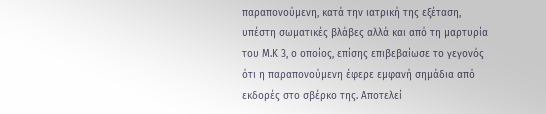παραπονούμενη, κατά την ιατρική της εξέταση, υπέστη σωματικές βλάβες αλλά και από τη μαρτυρία του Μ.Κ 3, ο οποίος, επίσης επιβεβαίωσε το γεγονός ότι η παραπονούμενη έφερε εμφανή σημάδια από εκδορές στο σβέρκο της. Αποτελεί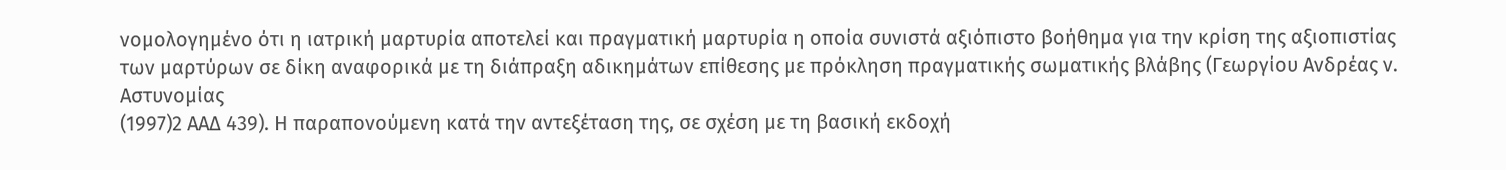νομολογημένο ότι η ιατρική μαρτυρία αποτελεί και πραγματική μαρτυρία η οποία συνιστά αξιόπιστο βοήθημα για την κρίση της αξιοπιστίας των μαρτύρων σε δίκη αναφορικά με τη διάπραξη αδικημάτων επίθεσης με πρόκληση πραγματικής σωματικής βλάβης (Γεωργίου Aνδρέας ν. Aστυνομίας
(1997)2 ΑΑΔ 439). Η παραπονούμενη κατά την αντεξέταση της, σε σχέση με τη βασική εκδοχή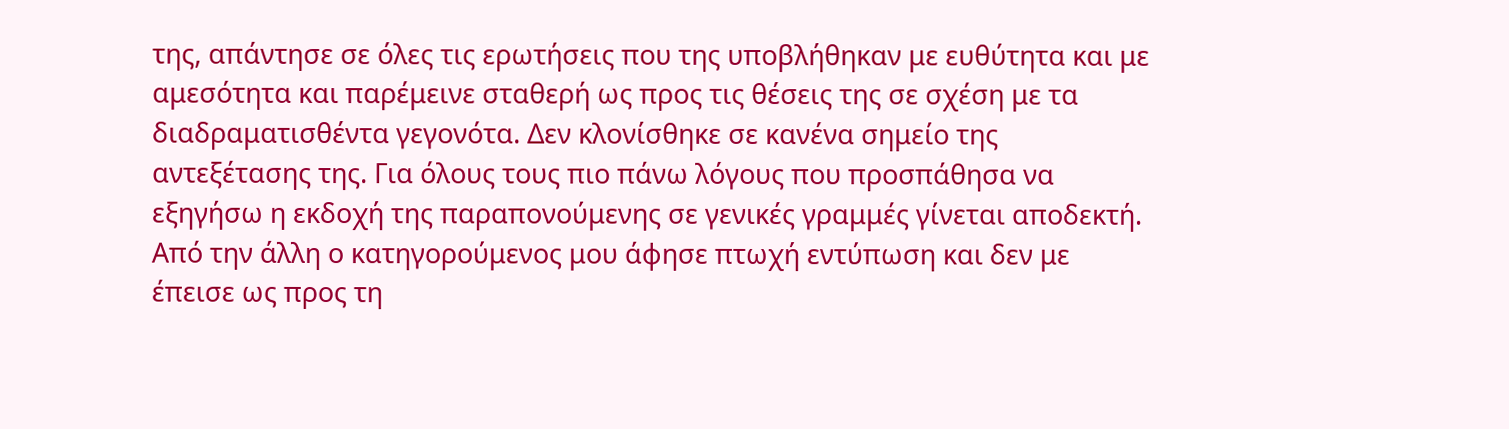της, απάντησε σε όλες τις ερωτήσεις που της υποβλήθηκαν με ευθύτητα και με αμεσότητα και παρέμεινε σταθερή ως προς τις θέσεις της σε σχέση με τα διαδραματισθέντα γεγονότα. Δεν κλονίσθηκε σε κανένα σημείο της αντεξέτασης της. Για όλους τους πιο πάνω λόγους που προσπάθησα να εξηγήσω η εκδοχή της παραπονούμενης σε γενικές γραμμές γίνεται αποδεκτή. Από την άλλη ο κατηγορούμενος μου άφησε πτωχή εντύπωση και δεν με έπεισε ως προς τη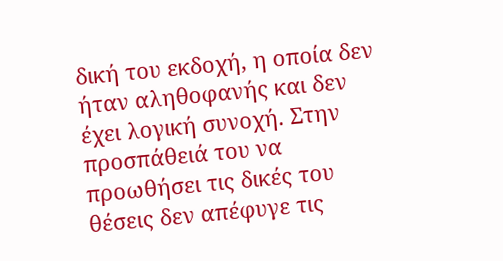δική του εκδοχή, η οποία δεν ήταν αληθοφανής και δεν έχει λογική συνοχή. Στην προσπάθειά του να προωθήσει τις δικές του θέσεις δεν απέφυγε τις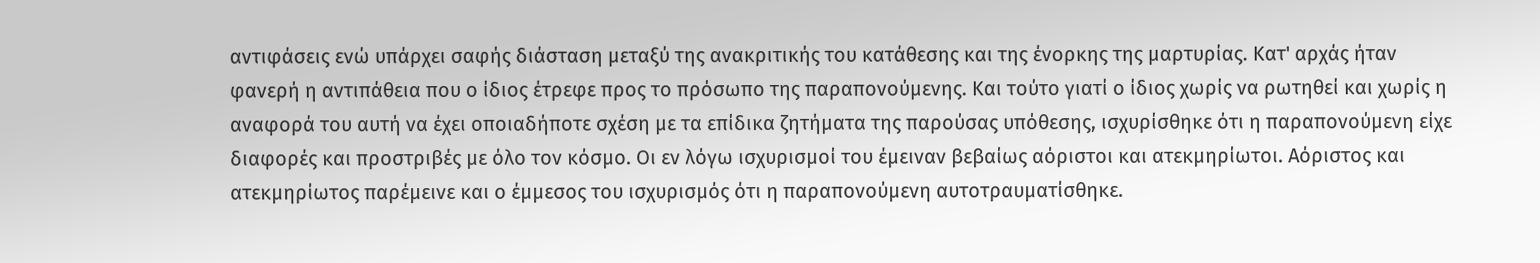αντιφάσεις ενώ υπάρχει σαφής διάσταση μεταξύ της ανακριτικής του κατάθεσης και της ένορκης της μαρτυρίας. Κατ' αρχάς ήταν φανερή η αντιπάθεια που ο ίδιος έτρεφε προς το πρόσωπο της παραπονούμενης. Και τούτο γιατί ο ίδιος χωρίς να ρωτηθεί και χωρίς η αναφορά του αυτή να έχει οποιαδήποτε σχέση με τα επίδικα ζητήματα της παρούσας υπόθεσης, ισχυρίσθηκε ότι η παραπονούμενη είχε διαφορές και προστριβές με όλο τον κόσμο. Οι εν λόγω ισχυρισμοί του έμειναν βεβαίως αόριστοι και ατεκμηρίωτοι. Αόριστος και ατεκμηρίωτος παρέμεινε και ο έμμεσος του ισχυρισμός ότι η παραπονούμενη αυτοτραυματίσθηκε.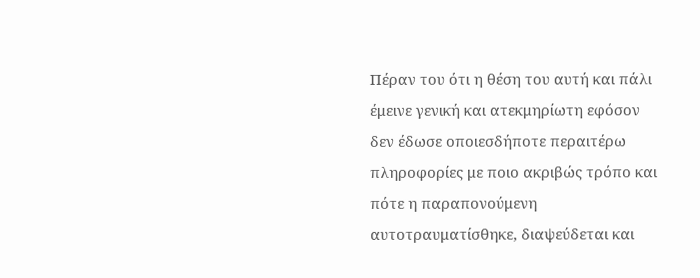Πέραν του ότι η θέση του αυτή και πάλι έμεινε γενική και ατεκμηρίωτη εφόσον δεν έδωσε οποιεσδήποτε περαιτέρω πληροφορίες με ποιο ακριβώς τρόπο και πότε η παραπονούμενη αυτοτραυματίσθηκε, διαψεύδεται και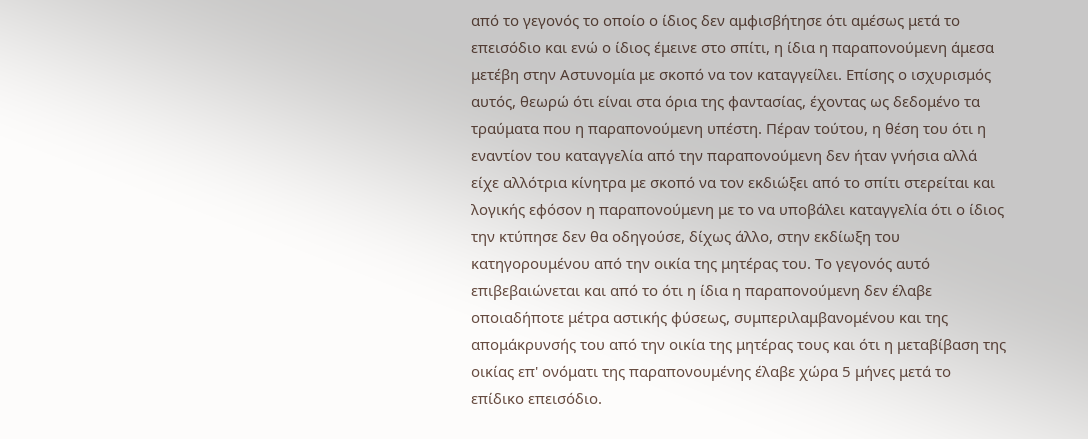από το γεγονός το οποίο ο ίδιος δεν αμφισβήτησε ότι αμέσως μετά το επεισόδιο και ενώ ο ίδιος έμεινε στο σπίτι, η ίδια η παραπονούμενη άμεσα μετέβη στην Αστυνομία με σκοπό να τον καταγγείλει. Επίσης ο ισχυρισμός αυτός, θεωρώ ότι είναι στα όρια της φαντασίας, έχοντας ως δεδομένο τα τραύματα που η παραπονούμενη υπέστη. Πέραν τούτου, η θέση του ότι η εναντίον του καταγγελία από την παραπονούμενη δεν ήταν γνήσια αλλά είχε αλλότρια κίνητρα με σκοπό να τον εκδιώξει από το σπίτι στερείται και λογικής εφόσον η παραπονούμενη με το να υποβάλει καταγγελία ότι ο ίδιος την κτύπησε δεν θα οδηγούσε, δίχως άλλο, στην εκδίωξη του κατηγορουμένου από την οικία της μητέρας του. Το γεγονός αυτό επιβεβαιώνεται και από το ότι η ίδια η παραπονούμενη δεν έλαβε οποιαδήποτε μέτρα αστικής φύσεως, συμπεριλαμβανομένου και της απομάκρυνσής του από την οικία της μητέρας τους και ότι η μεταβίβαση της οικίας επ' ονόματι της παραπονουμένης έλαβε χώρα 5 μήνες μετά το επίδικο επεισόδιο.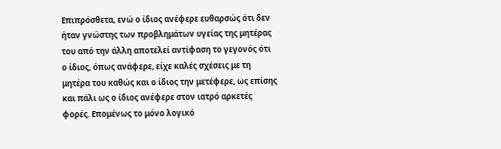Επιπρόσθετα, ενώ ο ίδιος ανέφερε ευθαρσώς ότι δεν ήταν γνώστης των προβλημάτων υγείας της μητέρας του από την άλλη αποτελεί αντίφαση το γεγονός ότι ο ίδιος, όπως ανάφερε, είχε καλές σχέσεις με τη μητέρα του καθώς και ο ίδιος την μετέφερε, ως επίσης και πάλι ως ο ίδιος ανέφερε στον ιατρό αρκετές φορές. Επομένως το μόνο λογικό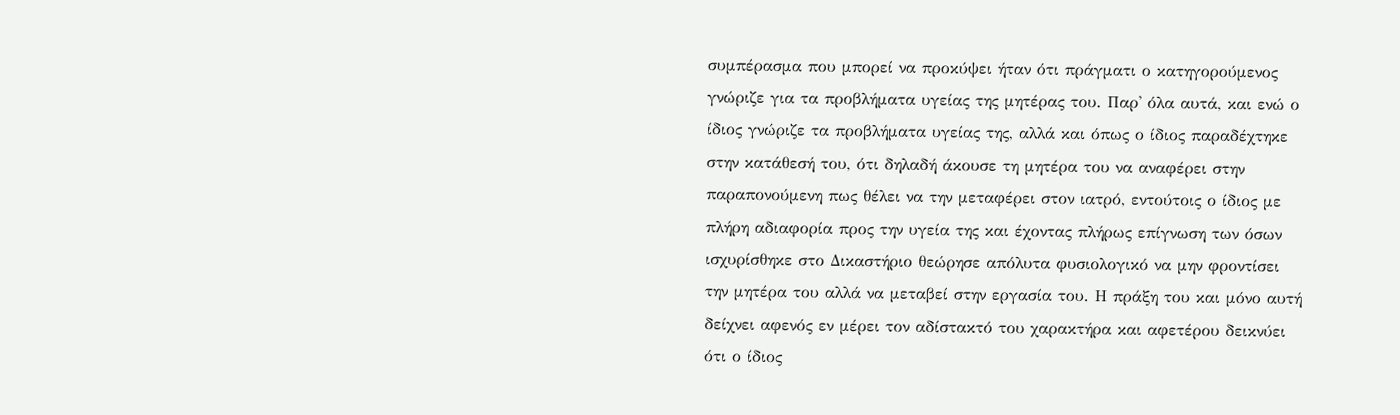συμπέρασμα που μπορεί να προκύψει ήταν ότι πράγματι ο κατηγορούμενος γνώριζε για τα προβλήματα υγείας της μητέρας του. Παρ' όλα αυτά, και ενώ ο ίδιος γνώριζε τα προβλήματα υγείας της, αλλά και όπως ο ίδιος παραδέχτηκε στην κατάθεσή του, ότι δηλαδή άκουσε τη μητέρα του να αναφέρει στην παραπονούμενη πως θέλει να την μεταφέρει στον ιατρό, εντούτοις ο ίδιος με πλήρη αδιαφορία προς την υγεία της και έχοντας πλήρως επίγνωση των όσων ισχυρίσθηκε στο Δικαστήριο θεώρησε απόλυτα φυσιολογικό να μην φροντίσει την μητέρα του αλλά να μεταβεί στην εργασία του. Η πράξη του και μόνο αυτή δείχνει αφενός εν μέρει τον αδίστακτό του χαρακτήρα και αφετέρου δεικνύει ότι ο ίδιος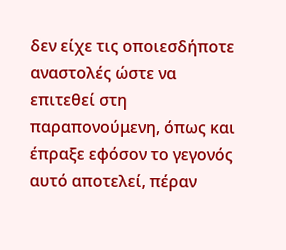δεν είχε τις οποιεσδήποτε αναστολές ώστε να επιτεθεί στη παραπονούμενη, όπως και έπραξε εφόσον το γεγονός αυτό αποτελεί, πέραν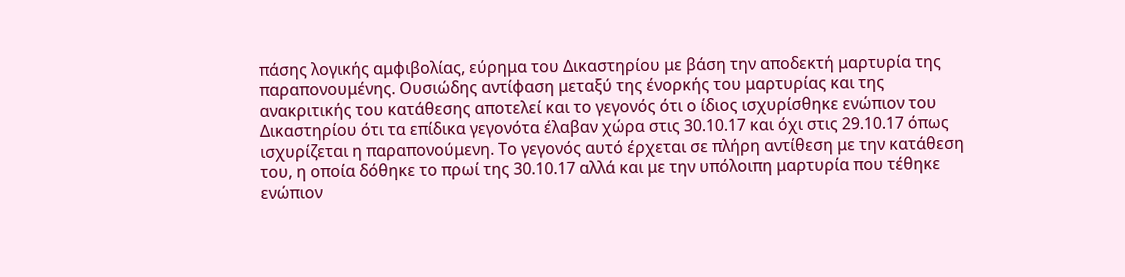πάσης λογικής αμφιβολίας, εύρημα του Δικαστηρίου με βάση την αποδεκτή μαρτυρία της παραπονουμένης. Ουσιώδης αντίφαση μεταξύ της ένορκής του μαρτυρίας και της ανακριτικής του κατάθεσης αποτελεί και το γεγονός ότι ο ίδιος ισχυρίσθηκε ενώπιον του Δικαστηρίου ότι τα επίδικα γεγονότα έλαβαν χώρα στις 30.10.17 και όχι στις 29.10.17 όπως ισχυρίζεται η παραπονούμενη. Το γεγονός αυτό έρχεται σε πλήρη αντίθεση με την κατάθεση του, η οποία δόθηκε το πρωί της 30.10.17 αλλά και με την υπόλοιπη μαρτυρία που τέθηκε ενώπιον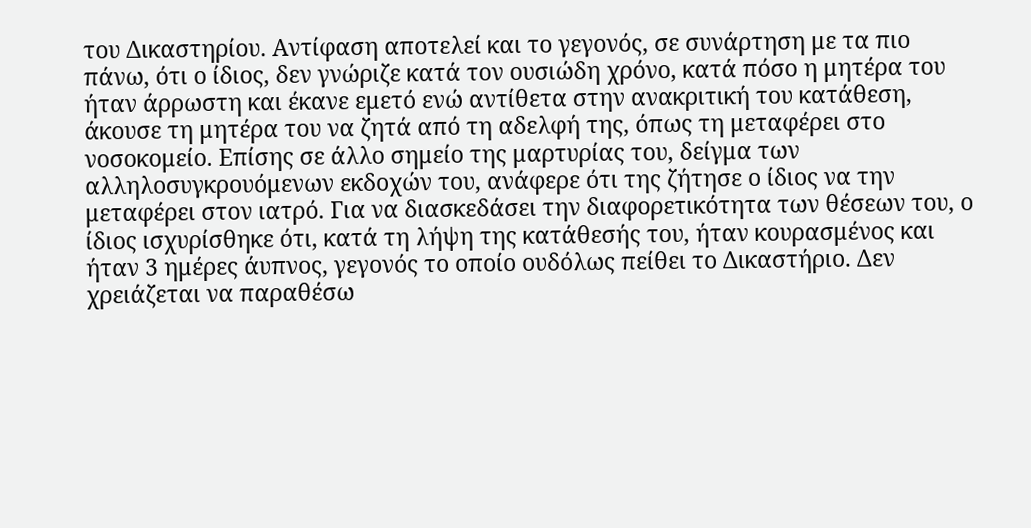του Δικαστηρίου. Αντίφαση αποτελεί και το γεγονός, σε συνάρτηση με τα πιο πάνω, ότι ο ίδιος, δεν γνώριζε κατά τον ουσιώδη χρόνο, κατά πόσο η μητέρα του ήταν άρρωστη και έκανε εμετό ενώ αντίθετα στην ανακριτική του κατάθεση, άκουσε τη μητέρα του να ζητά από τη αδελφή της, όπως τη μεταφέρει στο νοσοκομείο. Επίσης σε άλλο σημείο της μαρτυρίας του, δείγμα των αλληλοσυγκρουόμενων εκδοχών του, ανάφερε ότι της ζήτησε ο ίδιος να την μεταφέρει στον ιατρό. Για να διασκεδάσει την διαφορετικότητα των θέσεων του, ο ίδιος ισχυρίσθηκε ότι, κατά τη λήψη της κατάθεσής του, ήταν κουρασμένος και ήταν 3 ημέρες άυπνος, γεγονός το οποίο ουδόλως πείθει το Δικαστήριο. Δεν χρειάζεται να παραθέσω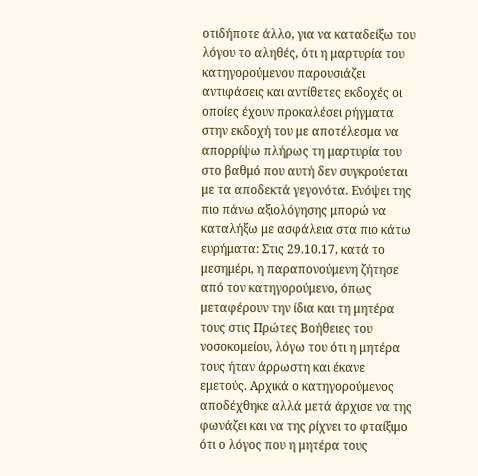οτιδήποτε άλλο, για να καταδείξω του λόγου το αληθές, ότι η μαρτυρία του κατηγορούμενου παρουσιάζει αντιφάσεις και αντίθετες εκδοχές οι οποίες έχουν προκαλέσει ρήγματα στην εκδοχή του με αποτέλεσμα να απορρίψω πλήρως τη μαρτυρία του στο βαθμό που αυτή δεν συγκρούεται με τα αποδεκτά γεγονότα. Ενόψει της πιο πάνω αξιολόγησης μπορώ να καταλήξω με ασφάλεια στα πιο κάτω ευρήματα: Στις 29.10.17, κατά το μεσημέρι, η παραπονούμενη ζήτησε από τον κατηγορούμενο, όπως μεταφέρουν την ίδια και τη μητέρα τους στις Πρώτες Βοήθειες του νοσοκομείου, λόγω του ότι η μητέρα τους ήταν άρρωστη και έκανε εμετούς. Αρχικά ο κατηγορούμενος αποδέχθηκε αλλά μετά άρχισε να της φωνάζει και να της ρίχνει το φταίξιμο ότι ο λόγος που η μητέρα τους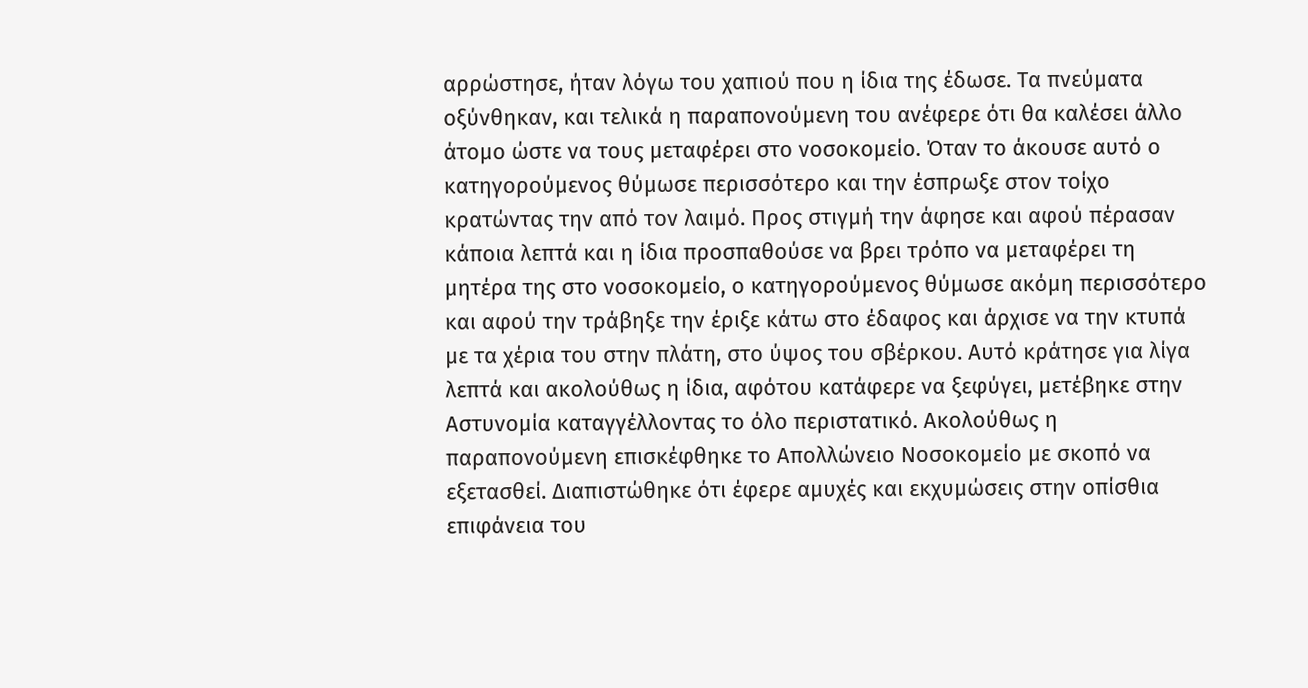αρρώστησε, ήταν λόγω του χαπιού που η ίδια της έδωσε. Τα πνεύματα οξύνθηκαν, και τελικά η παραπονούμενη του ανέφερε ότι θα καλέσει άλλο άτομο ώστε να τους μεταφέρει στο νοσοκομείο. Όταν το άκουσε αυτό ο κατηγορούμενος θύμωσε περισσότερο και την έσπρωξε στον τοίχο κρατώντας την από τον λαιμό. Προς στιγμή την άφησε και αφού πέρασαν κάποια λεπτά και η ίδια προσπαθούσε να βρει τρόπο να μεταφέρει τη μητέρα της στο νοσοκομείο, ο κατηγορούμενος θύμωσε ακόμη περισσότερο και αφού την τράβηξε την έριξε κάτω στο έδαφος και άρχισε να την κτυπά με τα χέρια του στην πλάτη, στο ύψος του σβέρκου. Αυτό κράτησε για λίγα λεπτά και ακολούθως η ίδια, αφότου κατάφερε να ξεφύγει, μετέβηκε στην Αστυνομία καταγγέλλοντας το όλο περιστατικό. Ακολούθως η παραπονούμενη επισκέφθηκε το Απολλώνειο Νοσοκομείο με σκοπό να εξετασθεί. Διαπιστώθηκε ότι έφερε αμυχές και εκχυμώσεις στην οπίσθια επιφάνεια του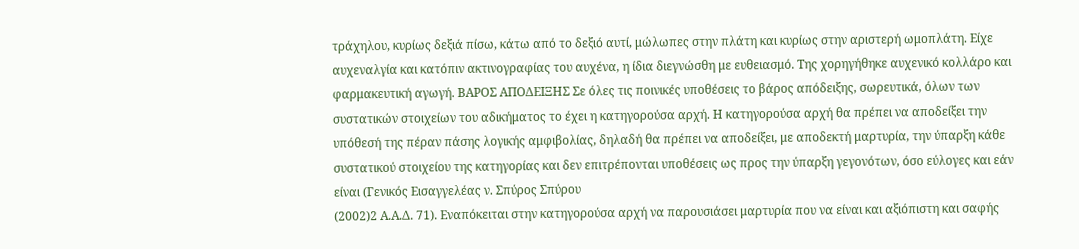τράχηλου, κυρίως δεξιά πίσω, κάτω από το δεξιό αυτί, μώλωπες στην πλάτη και κυρίως στην αριστερή ωμοπλάτη. Είχε αυχεναλγία και κατόπιν ακτινογραφίας του αυχένα, η ίδια διεγνώσθη με ευθειασμό. Της χορηγήθηκε αυχενικό κολλάρο και φαρμακευτική αγωγή. ΒΑΡΟΣ ΑΠΟΔΕΙΞΗΣ Σε όλες τις ποινικές υποθέσεις το βάρος απόδειξης, σωρευτικά, όλων των συστατικών στοιχείων του αδικήματος το έχει η κατηγορούσα αρχή. Η κατηγορούσα αρχή θα πρέπει να αποδείξει την υπόθεσή της πέραν πάσης λογικής αμφιβολίας, δηλαδή θα πρέπει να αποδείξει, με αποδεκτή μαρτυρία, την ύπαρξη κάθε συστατικού στοιχείου της κατηγορίας και δεν επιτρέπονται υποθέσεις ως προς την ύπαρξη γεγονότων, όσο εύλογες και εάν είναι (Γενικός Εισαγγελέας ν. Σπύρος Σπύρου
(2002)2 Α.Α.Δ. 71). Εναπόκειται στην κατηγορούσα αρχή να παρουσιάσει μαρτυρία που να είναι και αξιόπιστη και σαφής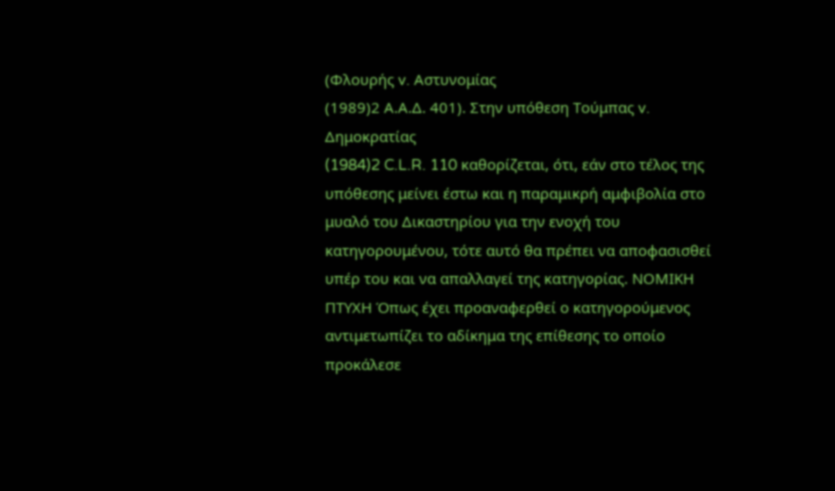(Φλουρής v. Αστυνομίας
(1989)2 Α.Α.Δ. 401). Στην υπόθεση Τούμπας v. Δημοκρατίας
(1984)2 C.L.R. 110 καθορίζεται, ότι, εάν στο τέλος της υπόθεσης μείνει έστω και η παραμικρή αμφιβολία στο μυαλό του Δικαστηρίου για την ενοχή του κατηγορουμένου, τότε αυτό θα πρέπει να αποφασισθεί υπέρ του και να απαλλαγεί της κατηγορίας. ΝΟΜΙΚΗ ΠΤΥΧΗ Όπως έχει προαναφερθεί ο κατηγορούμενος αντιμετωπίζει το αδίκημα της επίθεσης το οποίο προκάλεσε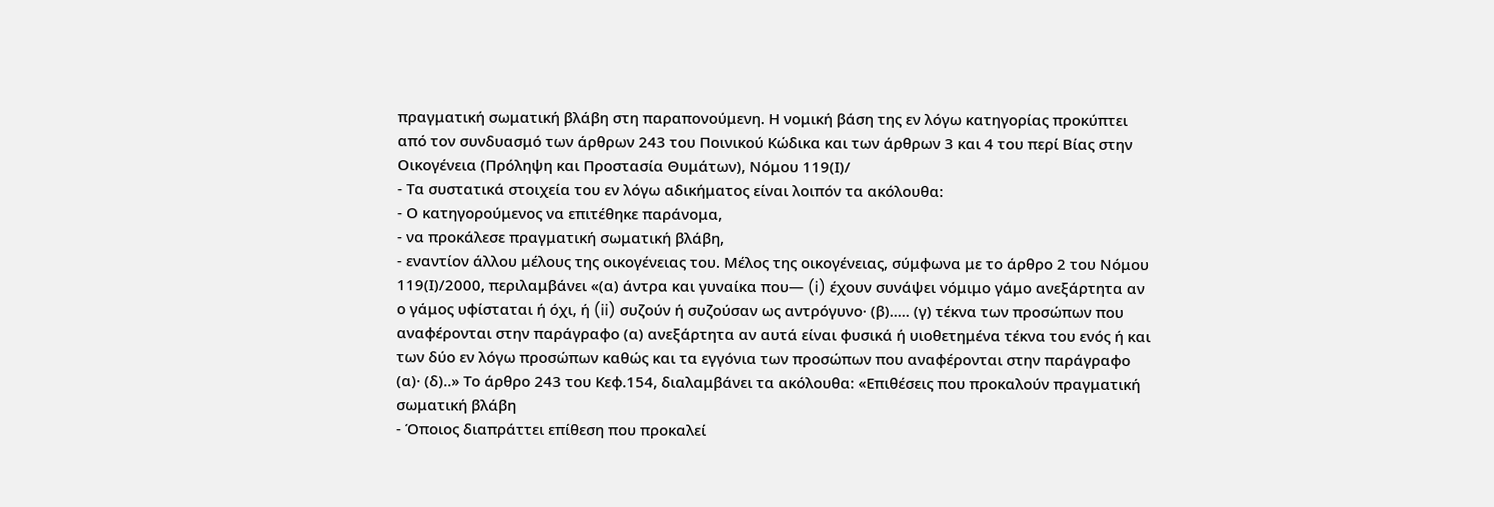πραγματική σωματική βλάβη στη παραπονούμενη. Η νομική βάση της εν λόγω κατηγορίας προκύπτει από τον συνδυασμό των άρθρων 243 του Ποινικού Κώδικα και των άρθρων 3 και 4 του περί Βίας στην Οικογένεια (Πρόληψη και Προστασία Θυμάτων), Νόμου 119(Ι)/
- Τα συστατικά στοιχεία του εν λόγω αδικήματος είναι λοιπόν τα ακόλουθα:
- Ο κατηγορούμενος να επιτέθηκε παράνομα,
- να προκάλεσε πραγματική σωματική βλάβη,
- εναντίον άλλου μέλους της οικογένειας του. Μέλος της οικογένειας, σύμφωνα με το άρθρο 2 του Νόμου 119(Ι)/2000, περιλαμβάνει «(α) άντρα και γυναίκα που— (i) έχουν συνάψει νόμιμο γάμο ανεξάρτητα αν ο γάμος υφίσταται ή όχι, ή (ii) συζούν ή συζούσαν ως αντρόγυνο· (β)..... (γ) τέκνα των προσώπων που αναφέρονται στην παράγραφο (α) ανεξάρτητα αν αυτά είναι φυσικά ή υιοθετημένα τέκνα του ενός ή και των δύο εν λόγω προσώπων καθώς και τα εγγόνια των προσώπων που αναφέρονται στην παράγραφο (α)· (δ)..» Το άρθρο 243 του Κεφ.154, διαλαμβάνει τα ακόλουθα: «Επιθέσεις που προκαλούν πραγματική σωματική βλάβη
- Όποιος διαπράττει επίθεση που προκαλεί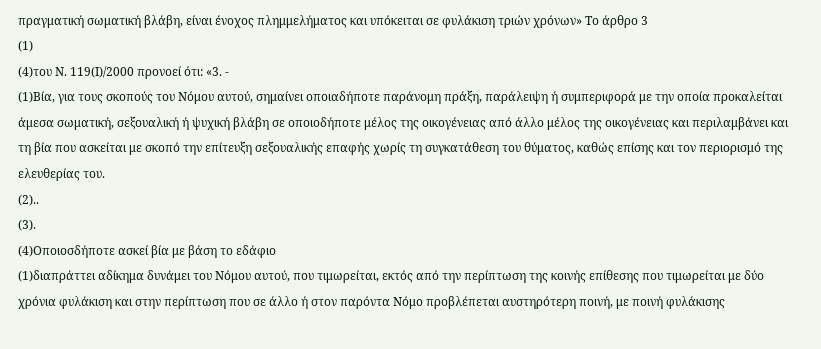πραγματική σωματική βλάβη, είναι ένοχος πλημμελήματος και υπόκειται σε φυλάκιση τριών χρόνων» Το άρθρο 3
(1)
(4)του Ν. 119(Ι)/2000 προνοεί ότι: «3. -
(1)Βία, για τους σκοπούς του Νόμου αυτού, σημαίνει οποιαδήποτε παράνομη πράξη, παράλειψη ή συμπεριφορά με την οποία προκαλείται άμεσα σωματική, σεξουαλική ή ψυχική βλάβη σε οποιοδήποτε μέλος της οικογένειας από άλλο μέλος της οικογένειας και περιλαμβάνει και τη βία που ασκείται με σκοπό την επίτευξη σεξουαλικής επαφής χωρίς τη συγκατάθεση του θύματος, καθώς επίσης και τον περιορισμό της ελευθερίας του.
(2)..
(3).
(4)Οποιοσδήποτε ασκεί βία με βάση το εδάφιο
(1)διαπράττει αδίκημα δυνάμει του Νόμου αυτού, που τιμωρείται, εκτός από την περίπτωση της κοινής επίθεσης που τιμωρείται με δύο χρόνια φυλάκιση και στην περίπτωση που σε άλλο ή στον παρόντα Νόμο προβλέπεται αυστηρότερη ποινή, με ποινή φυλάκισης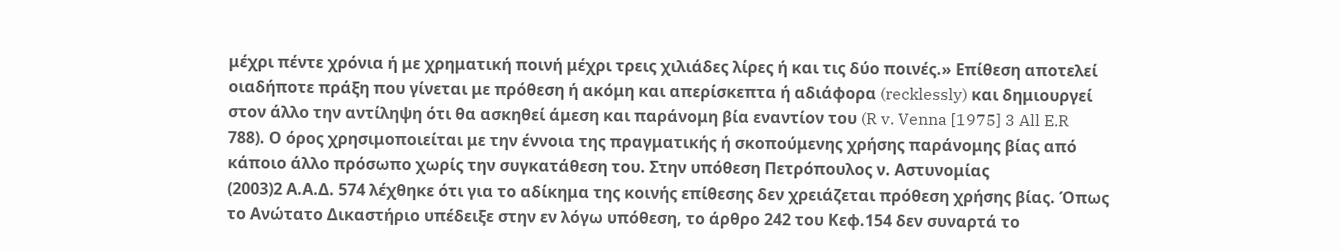μέχρι πέντε χρόνια ή με χρηματική ποινή μέχρι τρεις χιλιάδες λίρες ή και τις δύο ποινές.» Επίθεση αποτελεί οιαδήποτε πράξη που γίνεται με πρόθεση ή ακόμη και απερίσκεπτα ή αδιάφορα (recklessly) και δημιουργεί στον άλλο την αντίληψη ότι θα ασκηθεί άμεση και παράνομη βία εναντίον του (R v. Venna [1975] 3 All E.R 788). Ο όρος χρησιμοποιείται με την έννοια της πραγματικής ή σκοπούμενης χρήσης παράνομης βίας από κάποιο άλλο πρόσωπο χωρίς την συγκατάθεση του. Στην υπόθεση Πετρόπουλος ν. Αστυνομίας
(2003)2 Α.Α.Δ. 574 λέχθηκε ότι για το αδίκημα της κοινής επίθεσης δεν χρειάζεται πρόθεση χρήσης βίας. Όπως το Ανώτατο Δικαστήριο υπέδειξε στην εν λόγω υπόθεση, το άρθρο 242 του Κεφ.154 δεν συναρτά το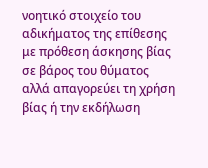νοητικό στοιχείο του αδικήματος της επίθεσης με πρόθεση άσκησης βίας σε βάρος του θύματος αλλά απαγορεύει τη χρήση βίας ή την εκδήλωση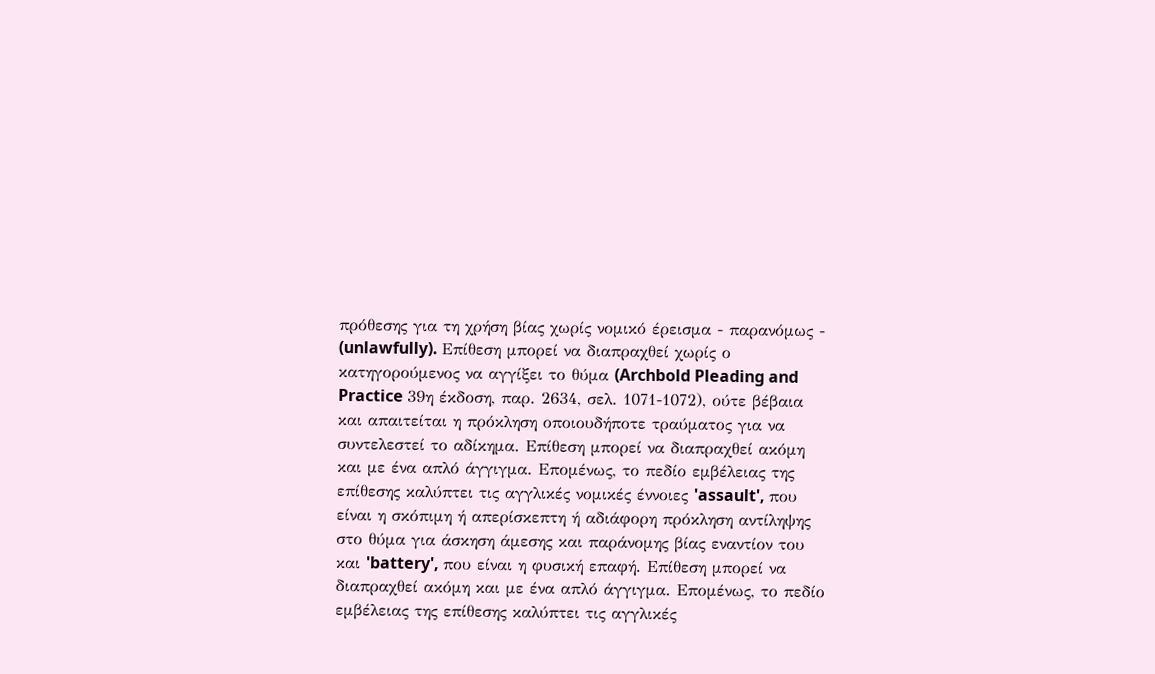πρόθεσης για τη χρήση βίας χωρίς νομικό έρεισμα - παρανόμως - (unlawfully). Επίθεση μπορεί να διαπραχθεί χωρίς ο κατηγορούμενος να αγγίξει το θύμα (Archbold Pleading and Practice 39η έκδοση, παρ. 2634, σελ. 1071-1072), ούτε βέβαια και απαιτείται η πρόκληση οποιουδήποτε τραύματος για να συντελεστεί το αδίκημα. Επίθεση μπορεί να διαπραχθεί ακόμη και με ένα απλό άγγιγμα. Επομένως, το πεδίο εμβέλειας της επίθεσης καλύπτει τις αγγλικές νομικές έννοιες 'assault', που είναι η σκόπιμη ή απερίσκεπτη ή αδιάφορη πρόκληση αντίληψης στο θύμα για άσκηση άμεσης και παράνομης βίας εναντίον του και 'battery', που είναι η φυσική επαφή. Επίθεση μπορεί να διαπραχθεί ακόμη και με ένα απλό άγγιγμα. Επομένως, το πεδίο εμβέλειας της επίθεσης καλύπτει τις αγγλικές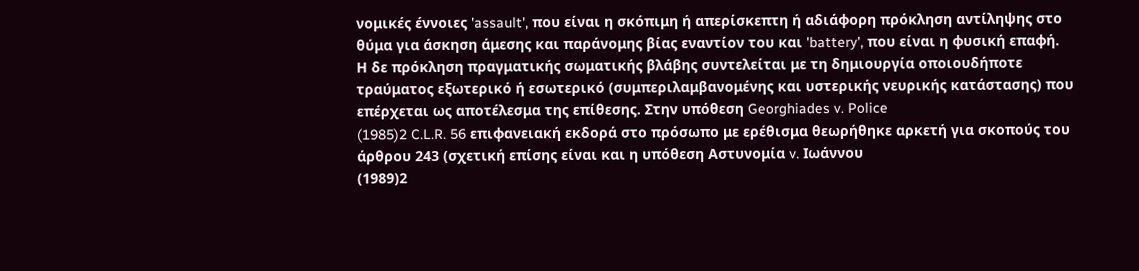νομικές έννοιες 'assault', που είναι η σκόπιμη ή απερίσκεπτη ή αδιάφορη πρόκληση αντίληψης στο θύμα για άσκηση άμεσης και παράνομης βίας εναντίον του και 'battery', που είναι η φυσική επαφή. Η δε πρόκληση πραγματικής σωματικής βλάβης συντελείται με τη δημιουργία οποιουδήποτε τραύματος εξωτερικό ή εσωτερικό (συμπεριλαμβανομένης και υστερικής νευρικής κατάστασης) που επέρχεται ως αποτέλεσμα της επίθεσης. Στην υπόθεση Georghiades v. Police
(1985)2 C.L.R. 56 επιφανειακή εκδορά στο πρόσωπο με ερέθισμα θεωρήθηκε αρκετή για σκοπούς του άρθρου 243 (σχετική επίσης είναι και η υπόθεση Αστυνομία v. Ιωάννου
(1989)2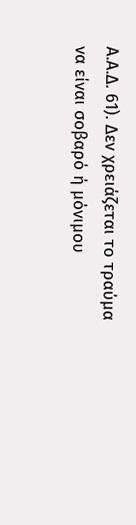Α.Α.Δ. 61). Δεν χρειάζεται το τραύμα να είναι σοβαρό ή μόνιμου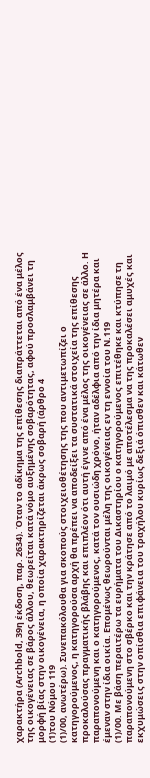χαρακτήρα (Archbold, 39η έκδοση, παρ. 2634). Όταν το αδίκημα της επίθεσης διαπράττεται από ένα μέλος της οικογένειας σε βάρος άλλου, θεωρείται κατά νόμο αυξημένης σοβαρότητας, αφού προσλαμβάνει τη μορφή βίας στην οικογένεια, η οποία χαρακτηρίζεται άκρως σοβαρή (άρθρο 4
(1)του Νόμου 119
(1)/00, ανωτέρω). Συνεπακόλουθα για σκοπούς στοιχειοθέτησης της που αντιμετωπίζει ο κατηγορούμενος, η κατηγορούσα αρχή θα πρέπει να αποδείξει τα συστατικά στοιχεία της επίθεσης προκαλούσας πραγματικής βλάβης και επιπλέον ότι αυτή έγινε από ένα μέλος της οικογένειας σε άλλο. Η παραπονούμενη και ο κατηγορούμενος, κατά τον ουσιώδη χρόνο, ήταν αδέλφια από την ίδια μητέρα και έμεναν στην ίδια οικία. Επομένως θεωρούνται μέλη της οικογένειας εν τη εννοία του Ν.119
(1)/00. Με βάση περαιτέρω τα ευρήματα του Δικαστηρίου ο κατηγορούμενος επιτέθηκε και κτύπησε τη παραπονούμενη στο σβέρκο και την κράτησε από το λαιμό με αποτέλεσμα να της προκαλέσει αμυχές και εκχυμώσεις στην οπίσθια επιφάνεια του τραχήλου κυρίως δεξιά όπισθεν και κάτωθεν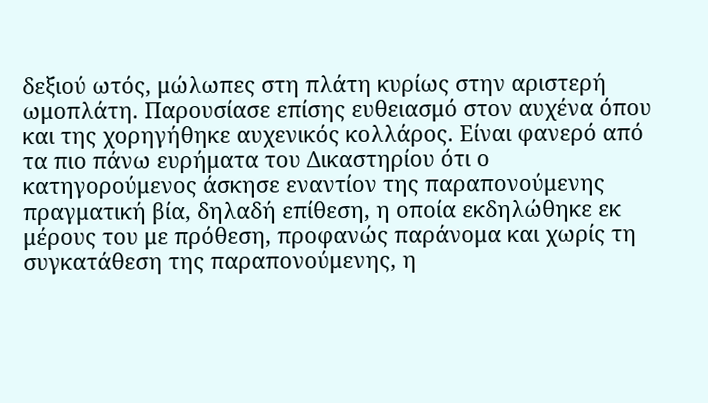δεξιού ωτός, μώλωπες στη πλάτη κυρίως στην αριστερή ωμοπλάτη. Παρουσίασε επίσης ευθειασμό στον αυχένα όπου και της χορηγήθηκε αυχενικός κολλάρος. Είναι φανερό από τα πιο πάνω ευρήματα του Δικαστηρίου ότι ο κατηγορούμενος άσκησε εναντίον της παραπονούμενης πραγματική βία, δηλαδή επίθεση, η οποία εκδηλώθηκε εκ μέρους του με πρόθεση, προφανώς παράνομα και χωρίς τη συγκατάθεση της παραπονούμενης, η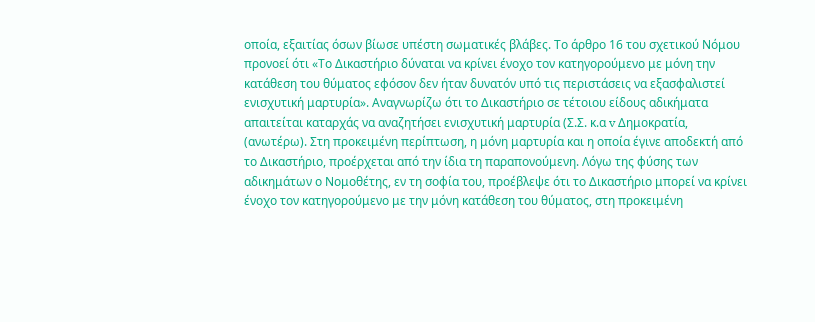οποία, εξαιτίας όσων βίωσε υπέστη σωματικές βλάβες. Το άρθρο 16 του σχετικού Νόμου προνοεί ότι «Το Δικαστήριο δύναται να κρίνει ένοχο τον κατηγορούμενο με μόνη την κατάθεση του θύματος εφόσον δεν ήταν δυνατόν υπό τις περιστάσεις να εξασφαλιστεί ενισχυτική μαρτυρία». Αναγνωρίζω ότι το Δικαστήριο σε τέτοιου είδους αδικήματα απαιτείται καταρχάς να αναζητήσει ενισχυτική μαρτυρία (Σ.Σ. κ.α v Δημοκρατία, (ανωτέρω). Στη προκειμένη περίπτωση, η μόνη μαρτυρία και η οποία έγινε αποδεκτή από το Δικαστήριο, προέρχεται από την ίδια τη παραπονούμενη. Λόγω της φύσης των αδικημάτων ο Νομοθέτης, εν τη σοφία του, προέβλεψε ότι το Δικαστήριο μπορεί να κρίνει ένοχο τον κατηγορούμενο με την μόνη κατάθεση του θύματος, στη προκειμένη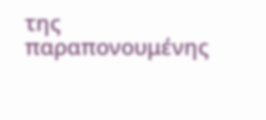της παραπονουμένης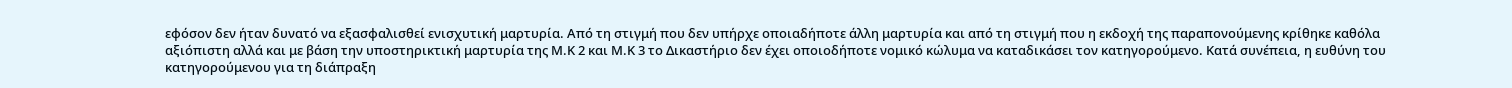εφόσον δεν ήταν δυνατό να εξασφαλισθεί ενισχυτική μαρτυρία. Από τη στιγμή που δεν υπήρχε οποιαδήποτε άλλη μαρτυρία και από τη στιγμή που η εκδοχή της παραπονούμενης κρίθηκε καθόλα αξιόπιστη αλλά και με βάση την υποστηρικτική μαρτυρία της Μ.Κ 2 και Μ.Κ 3 το Δικαστήριο δεν έχει οποιοδήποτε νομικό κώλυμα να καταδικάσει τον κατηγορούμενο. Κατά συνέπεια, η ευθύνη του κατηγορούμενου για τη διάπραξη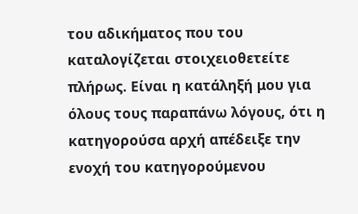του αδικήματος που του καταλογίζεται στοιχειοθετείτε πλήρως. Είναι η κατάληξή μου για όλους τους παραπάνω λόγους, ότι η κατηγορούσα αρχή απέδειξε την ενοχή του κατηγορούμενου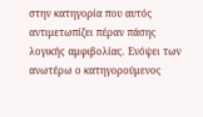στην κατηγορία που αυτός αντιμετωπίζει πέραν πάσης λογικής αμφιβολίας. Ενόψει των ανωτέρω ο κατηγορούμενος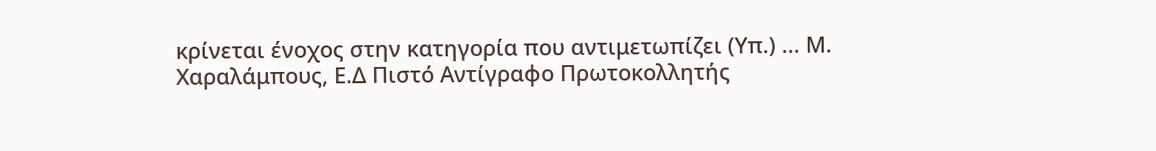κρίνεται ένοχος στην κατηγορία που αντιμετωπίζει (Υπ.) ... Μ. Χαραλάμπους, Ε.Δ Πιστό Αντίγραφο Πρωτοκολλητής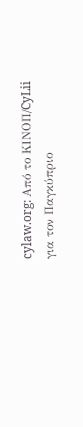cylaw.org: Από το ΚΙΝOΠ/CyLii για τον Παγκύπριο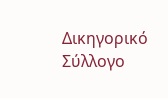Δικηγορικό Σύλλογο